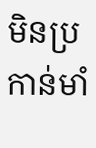មិនប្រកាន់មាំ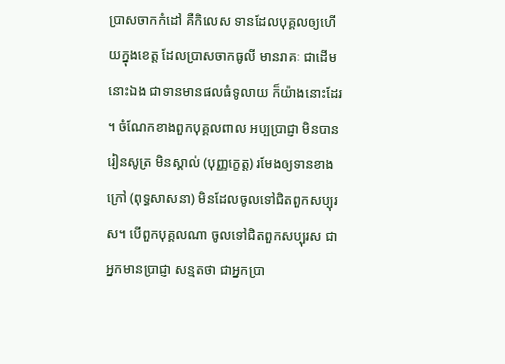ប្រាសចាកកំដៅ គឺកិលេស ទានដែលបុគ្គលឲ្យហើយក្នុងខេត្ត ដែលប្រាសចាកធូលី មានរាគៈ ជាដើមនោះឯង ជាទានមានផលធំទូលាយ ក៏យ៉ាងនោះដែរ។ ចំណែកខាងពួកបុគ្គលពាល អប្បប្រាជ្ញា មិនបានរៀនសូត្រ មិនស្គាល់ (បុញ្ញក្ខេត្ត) រមែងឲ្យទានខាងក្រៅ (ពុទ្ធសាសនា) មិនដែលចូលទៅជិតពួកសប្បុរស។ បើពួកបុគ្គលណា ចូលទៅជិតពួកសប្បុរស ជាអ្នកមានប្រាជ្ញា សន្មតថា ជាអ្នកប្រា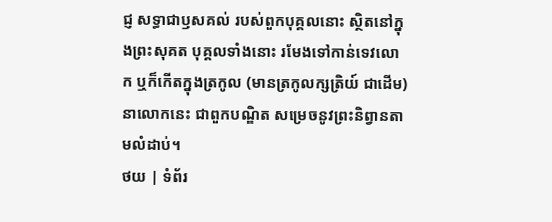ជ្ញ សទ្ធាជាឫសគល់ របស់ពួកបុគ្គលនោះ ស្ថិតនៅក្នុងព្រះសុគត បុគ្គលទាំងនោះ រមែងទៅកាន់ទេវលោក ឬក៏កើតក្នុងត្រកូល (មានត្រកូលក្សត្រិយ៍ ជាដើម) នាលោកនេះ ជាពួកបណ្ឌិត សម្រេចនូវព្រះនិព្វានតាមលំដាប់។
ថយ | ទំព័រ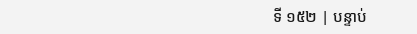ទី ១៥២ | បន្ទាប់